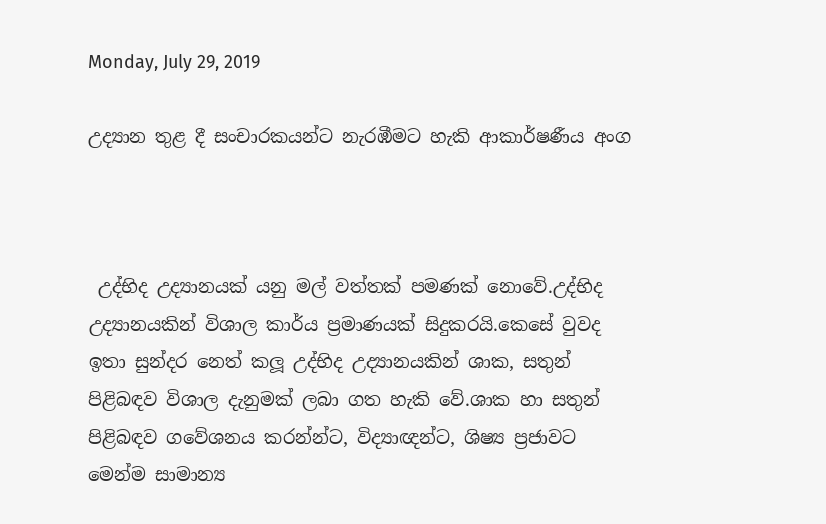Monday, July 29, 2019

උද්‍යාන තුළ දී සංචාරකයන්ට නැරඹීමට හැකි ආකාර්ෂණීය අංග



 උද්භිද උද්‍යානයක් යනු මල් වත්තක් පමණක් නොවේ.උද්භිද උද්‍යානයකින් විශාල කාර්ය ප්‍රමාණයක් සිදුකරයි.කෙසේ වුවද ඉතා සුන්දර නෙත් කලූ උද්භිද උද්‍යානයකින් ශාක, සතුන් පිළිබඳව විශාල දැනුමක් ලබා ගත හැකි වේ.ශාක හා සතුන් පිළිබඳව ගවේශනය කරන්න්ට, විද්‍යාඥන්ට, ශිෂ්‍ය ප්‍රජාවට මෙන්ම සාමාන්‍ය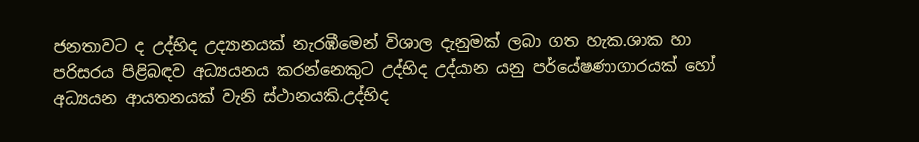ජනතාවට ද උද්භිද උද්‍යානයක් නැරඹීමෙන් විශාල දැනුමක් ලබා ගත හැක.ශාක හා පරිසරය පිළිබඳව අධ්‍යයනය කරන්නෙකුට උද්භිද උද්යාන යනු පර්යේෂණාගාරයක් හෝ අධ්‍යයන ආයතනයක් වැනි ස්ථානයකි.උද්භිද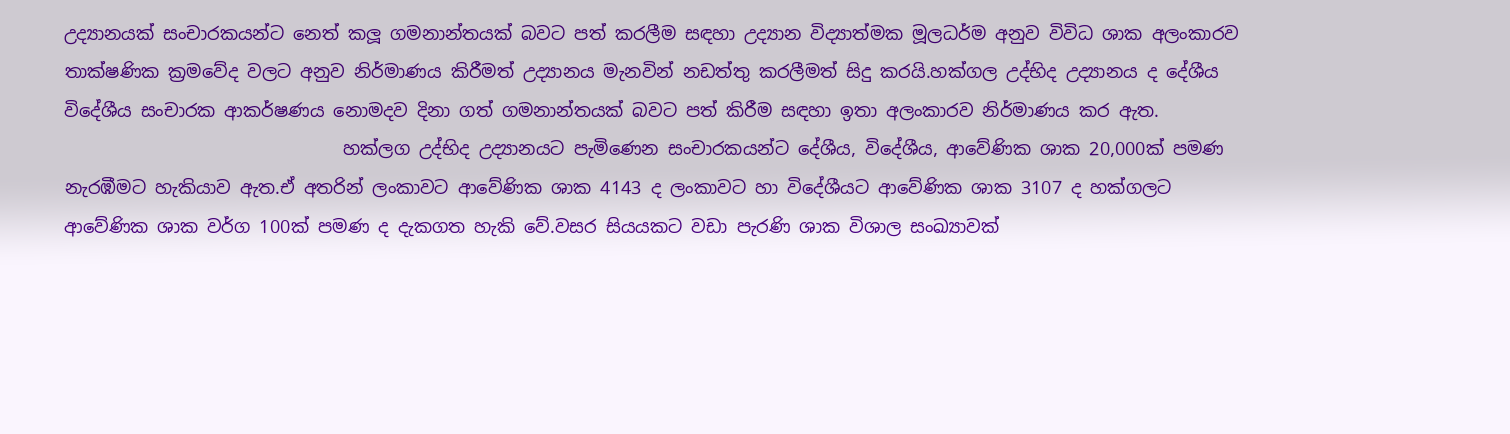උද්‍යානයක් සංචාරකයන්ට නෙත් කලූ ගමනාන්තයක් බවට පත් කරලීම සඳහා උද්‍යාන විද්‍යාත්මක මූලධර්ම අනුව විවිධ ශාක අලංකාරව තාක්ෂණික ක්‍රමවේද වලට අනුව නිර්මාණය කිරීමත් උද්‍යානය මැනවින් නඩත්තු කරලීමත් සිදු කරයි.හක්ගල උද්භිද උද්‍යානය ද දේශීය විදේශීය සංචාරක ආකර්ෂණය නොමදව දිනා ගත් ගමනාන්තයක් බවට පත් කිරීම සඳහා ඉතා අලංකාරව නිර්මාණය කර ඇත.
                               හක්ලග උද්භිද උද්‍යානයට පැමිණෙන සංචාරකයන්ට දේශීය, විදේශීය, ආවේණික ශාක 20,000ක් පමණ නැරඹීමට හැකියාව ඇත.ඒ අතරින් ලංකාවට ආවේණික ශාක 4143 ද ලංකාවට හා විදේශීයට ආවේණික ශාක 3107 ද හක්ගලට ආවේණික ශාක වර්ග 100ක් පමණ ද දැකගත හැකි වේ.වසර සියයකට වඩා පැරණි ශාක විශාල සංඛ්‍යාවක්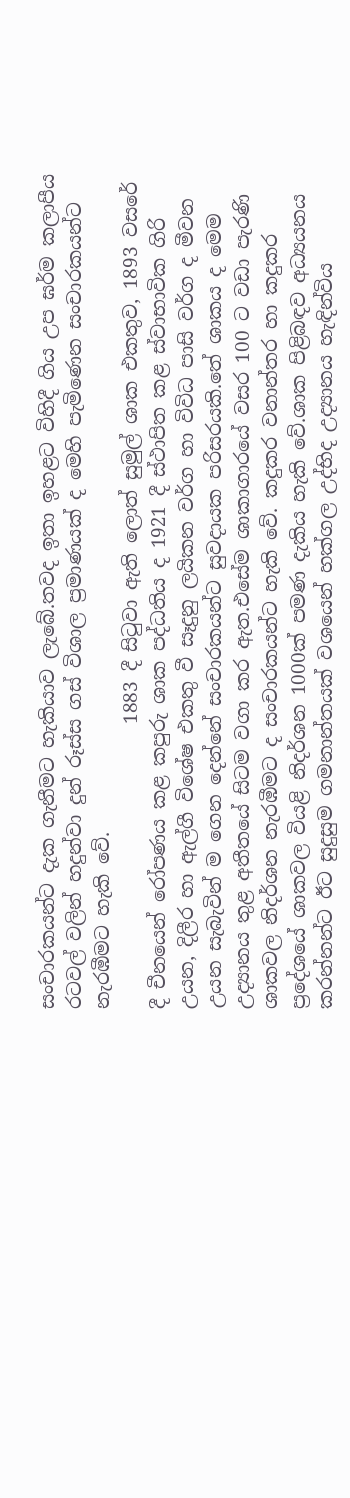සංචාරකයන්ට දැක ගැනීමට හැකියාව ලැබේ.තවද ඉතා ඉහළට විහිදී ගිය උප ඝර්ම කලාපීය රටවල් වලින් හදුන්වා දුන් රූස්ස ගස් විශාල ප්‍රමාණයක් ද මෙහි පැමිණෙන සංචාරකයන්ට නැරඹීමට හැකි වේ.
                              1883 දී සිටුවා ඇති ලොත් සුමුල් ශාක එකතුව, 1893 වසරේ දී චීනයෙන් රෝපණය කළ කපුරු ශාක පද්ධතිය ද 1921 දී ස්ථාපිත කළ ස්වාභාවික ගිරි උයන, දිලීර හා ඇල්ගී විශේෂ එකතු වී සෑදුනු ලයිකන වර්ග හා විවිධ පාසි වර්ග ද මීවන උයන සැබැවින් ම ගෙන දෙන්නේ සංචාරකයන්ට සුවදායක පරිසරයකි.තේ ශාකය ද මෙම උද්‍යානය තුළ අතීතයේ සිටම වගා කර ඇත.එසේම ශාකාගාරයේ වසර 100 ට වඩා පැරණි ශාකවල නිදර්ශන නැරඹීමට ද සංචාරකයන්ට හැකි වේ. කදුකර වනාන්තර හා කදුකර ප්‍රදේශයේ ශාකවල වියළි නිදර්ශන 1000ක් පමණ දැකිය හැකි වේ.ශාක පිළිබඳව අධ්‍යයනය කරන්නන්ට ඊට සුදුසුම ගමනාන්තයක් වශයෙන් හක්ගල උද්භිද උද්‍යානය හැඳින්විය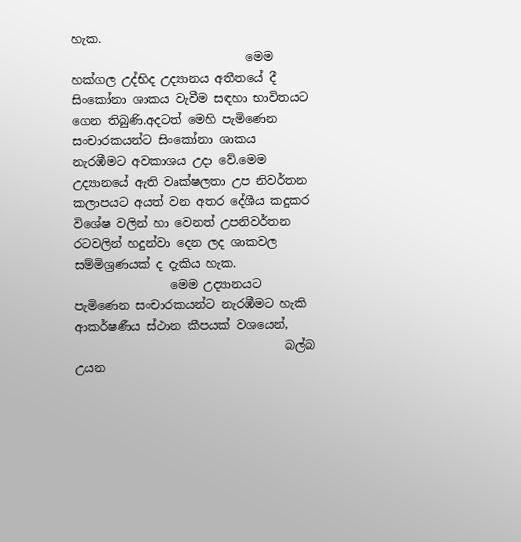හැක.
                             මෙම හක්ගල උද්භිද උද්‍යානය අතීතයේ දී සිංකෝනා ශාකය වැවීම සඳහා භාවිතයට ගෙන තිබුණි.අදටත් මෙහි පැමිණෙන සංචාරකයන්ට සිංකෝනා ශාකය නැරඹීමට අවකාශය උදා වේ.මෙම උද්‍යානයේ ඇති වෘක්ෂලතා උප නිවර්තන කලාපයට අයත් වන අතර දේශීය කදුකර විශේෂ වලින් හා වෙනත් උපනිවර්තන රටවලින් හදුන්වා දෙන ලද ශාකවල සම්මිශ්‍රණයක් ද දැකිය හැක.
                මෙම උද්‍යානයට පැමිණෙන සංචාරකයන්ට නැරඹීමට හැකි ආකර්ෂණීය ස්ථාන කීපයක් වශයෙන්,
                                   බල්බ උයන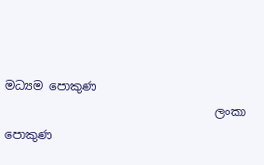මධ්‍යම පොකුණ
                                   ලංකා පොකුණ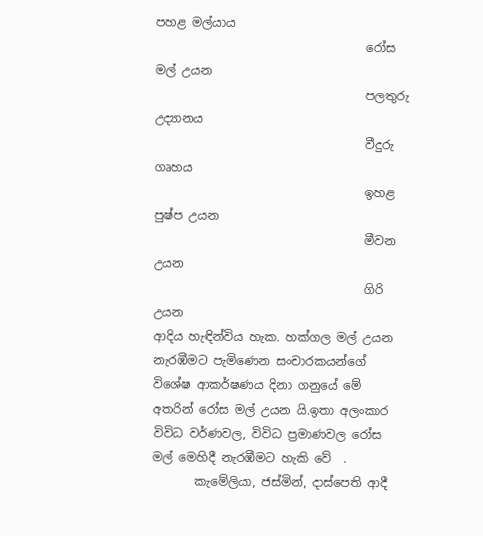පහළ මල්යාය
                                   රෝස මල් උයන
                                   පලතුරු උද්‍යානය
                                   වීදුරු ගෘහය
                                   ඉහළ පුෂ්ප උයන
                                   මීවන උයන
                                   ගිරි උයන                                                                      ආදිය හැඳින්විය හැක. හක්ගල මල් උයන නැරඹීමට පැමිණෙන සංචාරකයන්ගේ විශේෂ ආකර්ෂණය දිනා ගනුයේ මේ අතරින් රෝස මල් උයන යි.ඉතා අලංකාර විවිධ වර්ණවල, විවිධ ප්‍රමාණවල රෝස මල් මෙහිදී නැරඹීමට හැකි වේ  .
       කැමේලියා, ජස්මින්, දාස්පෙති ආදී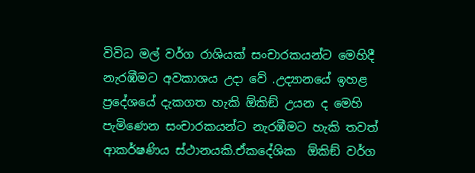විවිධ මල් වර්ග රාශියක් සංචාරකයන්ට මෙහිදී නැරඹීමට අවකාශය උදා වේ .උද්‍යානයේ ඉහළ ප්‍රදේශයේ දැකගත හැකි ඕකිඞ් උයන ද මෙහි පැමිණෙන සංචාරකයන්ට නැරඹීමට හැකි තවත් ආකර්ෂණිය ස්ථානයකි.ඒකදේශික  ඕකිඞ් වර්ග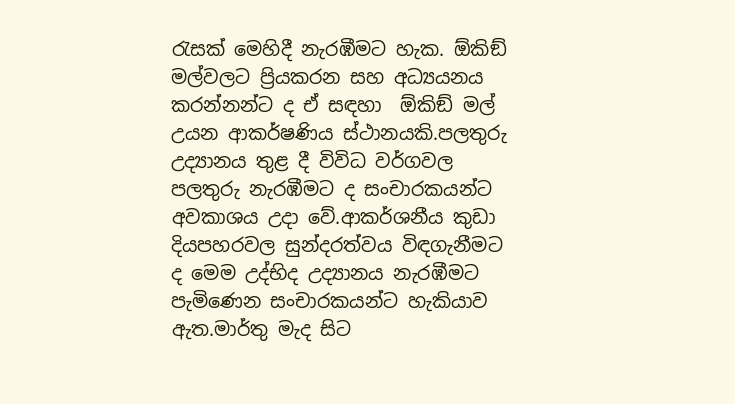රැසක් මෙහිදී නැරඹීමට හැක. ඕකිඞ් මල්වලට ප්‍රියකරන සහ අධ්‍යයනය කරන්නන්ට ද ඒ සඳහා  ඕකිඞ් මල් උයන ආකර්ෂණිය ස්ථානයකි.පලතුරු උද්‍යානය තුළ දී විවිධ වර්ගවල පලතුරු නැරඹීමට ද සංචාරකයන්ට අවකාශය උදා වේ.ආකර්ශනීය කුඩා දියපහරවල සුන්දරත්වය විඳගැනීමට ද මෙම උද්භිද උද්‍යානය නැරඹීමට පැමිණෙන සංචාරකයන්ට හැකියාව ඇත.මාර්තු මැද සිට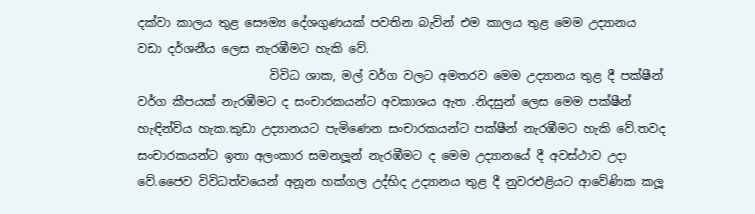දක්වා කාලය තුළ සෞම්‍ය දේශගුණයක් පවතින බැවින් එම කාලය තුළ මෙම උද්‍යානය වඩා දර්ශනීය ලෙස නැරඹීමට හැකි වේ.
                      විවිධ ශාක, මල් වර්ග වලට අමතරව මෙම උද්‍යානය තුළ දී පක්ෂීන් වර්ග කීපයක් නැරඹීමට ද සංචාරකයන්ට අවකාශය ඇත .නිදසුන් ලෙස මෙම පක්ෂීන් හැඳින්විය හැක.කුඩා උද්‍යානයට පැමිණෙන සංචාරකයන්ට පක්ෂීන් නැරඹීමට හැකි වේ.තවද සංචාරකයන්ට ඉතා අලංකාර සමනලූන් නැරඹීමට ද මෙම උද්‍යානයේ දී අවස්ථාව උදා වේ.ජෛව විවිධත්වයෙන් අනූන හක්ගල උද්භිද උද්‍යානය තුළ දී නුවරඑළියට ආවේණික කලූ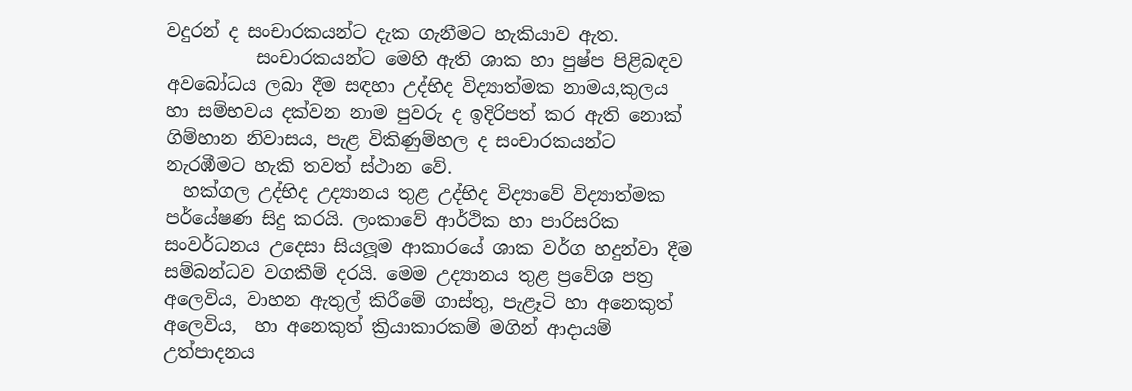වදුරන් ද සංචාරකයන්ට දැක ගැනීමට හැකියාව ඇත.
          සංචාරකයන්ට මෙහි ඇති ශාක හා පුෂ්ප පිළිබඳව අවබෝධය ලබා දීම සඳහා උද්භිද විද්‍යාත්මක නාමය,කුලය හා සම්භවය දක්වන නාම පුවරු ද ඉදිරිපත් කර ඇති නොක් ගිම්හාන නිවාසය, පැළ විකිණුම්හල ද සංචාරකයන්ට නැරඹීමට හැකි තවත් ස්ථාන වේ.
  හක්ගල උද්භිද උද්‍යානය තුළ උද්භිද විද්‍යාවේ විද්‍යාත්මක පර්යේෂණ සිදු කරයි. ලංකාවේ ආර්ථික හා පාරිසරික සංවර්ධනය උදෙසා සියලූම ආකාරයේ ශාක වර්ග හදුන්වා දීම සම්බන්ධව වගකීම් දරයි. මෙම උද්‍යානය තුළ ප්‍රවේශ පත්‍ර අලෙවිය, වාහන ඇතුල් කිරීමේ ගාස්තු, පැළෑටි හා අනෙකුත් අලෙවිය,  හා අනෙකුත් ක්‍රියාකාරකම් මගින් ආදායම් උත්පාදනය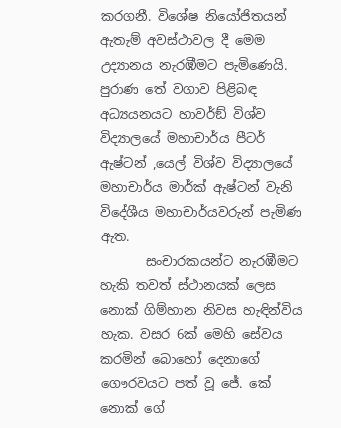කරගනී. විශේෂ නියෝජිතයන් ඇතැම් අවස්ථාවල දී මෙම උද්‍යානය නැරඹීමට පැමිණෙයි. පුරාණ තේ වගාව පිළිබඳ අධ්‍යයනයට හාවර්ඞ් විශ්ව විද්‍යාලයේ මහාචාර්ය පීටර් ඇෂ්ටන් ,යෙල් විශ්ව විද්‍යාලයේ මහාචාර්ය මාර්ක් ඇෂ්ටන් වැනි විදේශීය මහාචාර්යවරුන් පැමිණ ඇත.
       සංචාරකයන්ට නැරඹීමට හැකි තවත් ස්ථානයක් ලෙස නොක් ගිම්හාන නිවස හැඳින්විය හැක. වසර 6ක් මෙහි සේවය කරමින් බොහෝ දෙනාගේ ගෞරවයට පත් වූ ජේ. කේ නොක් ගේ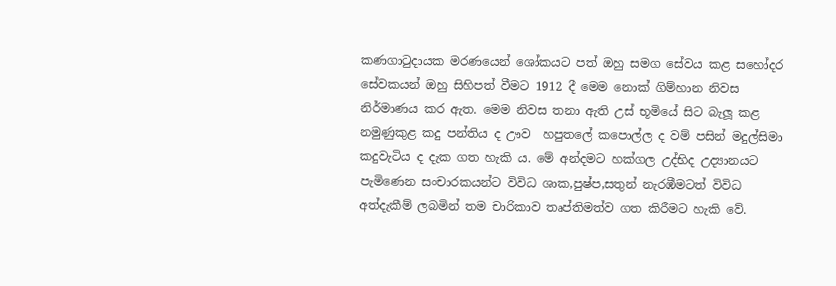කණගාටුදායක මරණයෙන් ශෝකයට පත් ඔහු සමග සේවය කළ සහෝදර සේවකයන් ඔහු සිහිපත් වීමට 1912 දී මෙම නොක් ගිම්හාන නිවස නිර්මාණය කර ඇත. මෙම නිවස තනා ඇති උස් භූමියේ සිට බැලූ කළ නමුණුකුළ කදු පන්තිය ද ඌව  හපුතලේ කපොල්ල ද වම් පසින් මදුල්සිමා කදුවැටිය ද දැක ගත හැකි ය. මේ අන්දමට හක්ගල උද්භිද උද්‍යානයට පැමිණෙන සංචාරකයන්ට විවිධ ශාක,පුෂ්ප,සතුන් නැරඹීමටත් විවිධ අත්දැකීම් ලබමින් තම චාරිකාව තෘප්තිමත්ව ගත කිරීමට හැකි වේ.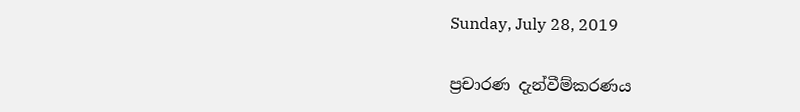Sunday, July 28, 2019

ප්‍රචාරණ දැන්වීම්කරණය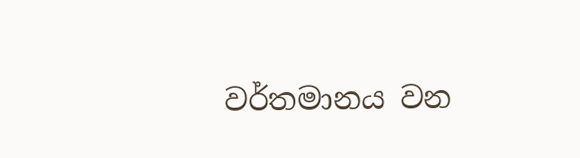වර්තමානය වන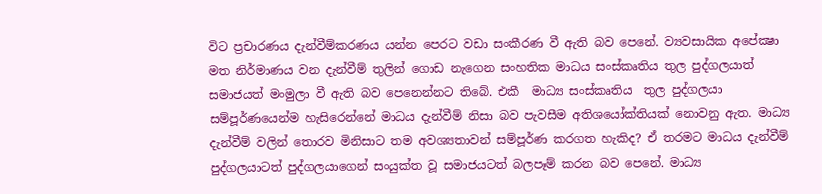විට ප්‍රචාරණය දැන්වීම්කරණය යන්න පෙරට වඩා සංකීරණ වී ඇති බව පෙනේ. ව්‍යවසායික අපේක්‍ෂා මත නිර්මාණය වන දැන්වීම් තුලින් ගොඩ නැගෙන සංහතික මාධය සංස්කෘතිය තුල පුද්ගලයාත් සමාජයත් මංමුලා වී ඇති බව පෙනෙන්නට තිබේ. එකී  මාධ්‍ය සංස්කෘතිය  තුල පුද්ගලයා සම්පූර්ණයෙන්ම හැසිරෙන්නේ මාධය දැන්වීම් නිසා බව පැවසීම අතිශයෝක්තියක් නොවනු ඇත. මාධ්‍ය දැන්වීම් වලින් තොරව මිනිසාට තම අවශ්‍යතාවන් සම්පූර්ණ කරගත හැකිද? ඒ තරමට මාධය දැන්වීම් පුද්ගලයාටත් පුද්ගලයාගෙන් සංයුක්ත වූ සමාජයටත් බලපෑම් කරන බව පෙනේ. මාධ්‍ය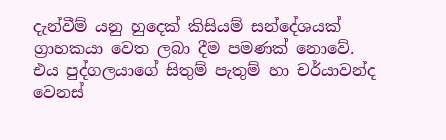දැන්වීම් යනු හුදෙක් කිසියම් සන්දේශයක් ග්‍රාහකයා වෙත ලබා දීම පමණක් නොවේ. එය පුද්ගලයාගේ සිතුම් පැතුම් හා චර්යාවන්ද වෙනස්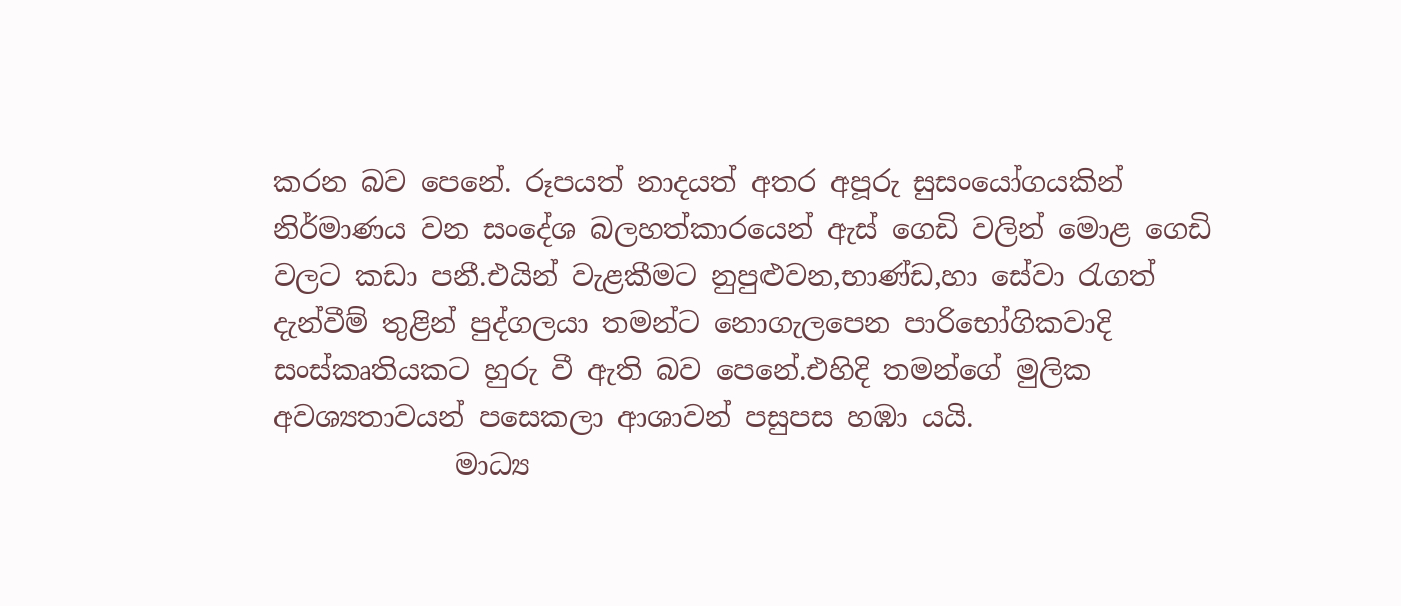කරන බව පෙනේ. රූපයත් නාදයත් අතර අපූරු සුසංයෝගයකින් නිර්මාණය වන සංදේශ බලහත්කාරයෙන් ඇස් ගෙඩි වලින් මොළ ගෙඩි වලට කඩා පනී.එයින් වැළකීමට නුපුළුවන,භාණ්ඩ,හා සේවා රැගත් දැන්වීම් තුළින් පුද්ගලයා තමන්ට නොගැලපෙන පාරිභෝගිකවාදි සංස්කෘතියකට හුරු වී ඇති බව පෙනේ.එහිදි තමන්ගේ මුලික අවශ්‍යතාවයන් පසෙකලා ආශාවන් පසුපස හඹා යයි.
             මාධ්‍ය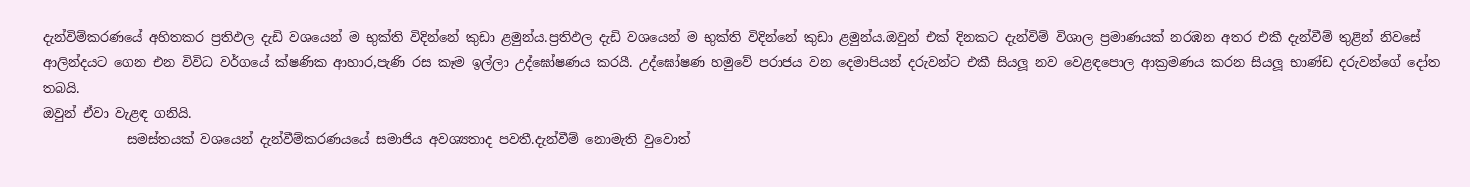දැන්විම්කරණයේ අහිතකර ප්‍රතිඵල දැඩි වශයෙන් ම භුක්ති විදින්නේ කුඩා ළමුන්ය.ප්‍රතිඵල දැඩි වශයෙන් ම භුක්ති විදින්නේ කුඩා ළමුන්ය.ඔවුන් එක් දිනකට දැන්විම් විශාල ප්‍රමාණයක් නරඹන අතර එකී දැන්වීම් තුළින් නිවසේ ආලින්දයට ගෙන එන විවිධ වර්ගයේ ක්ෂණික ආහාර,පැණි රස කෑම ඉල්ලා උද්ඝෝෂණය කරයී. උද්ඝෝෂණ හමුවේ පරාජය වන දෙමාපියන් දරුවන්ට එකී සියලූ නව වෙළඳපොල ආක්‍රමණය කරන සියලූ භාණ්ඩ දරුවන්ගේ දෝත තබයි.
ඔවුන් ඒවා වැළඳ ගනියි.
             සමස්තයක් වශයෙන් දැන්වීම්කරණයයේ සමාජිය අවශ්‍යතාද පවතී.දැන්වීම් නොමැති වුවොත්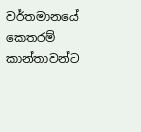වර්තමානයේ කෙතරම් කාන්තාවන්ට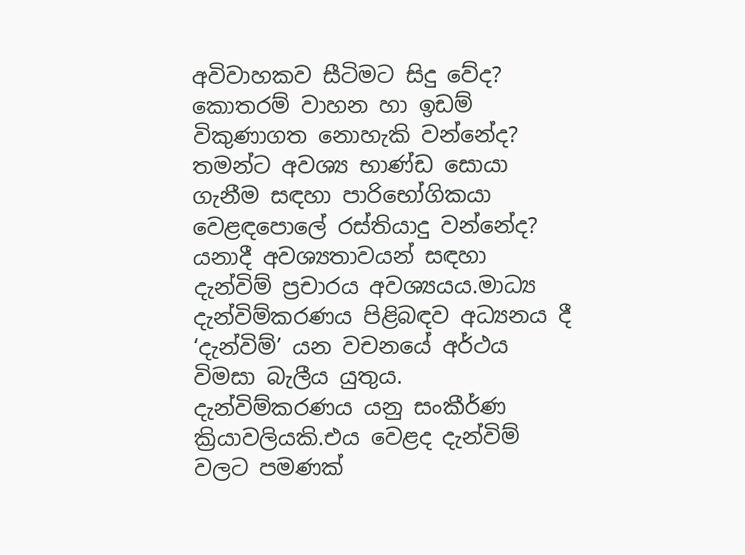අවිවාහකව සීටිමට සිදු වේද? කොතරම් වාහන හා ඉඩම් විකුණාගත නොහැකි වන්නේද? තමන්ට අවශ්‍ය භාණ්ඩ සොයා ගැනීම සඳහා පාරිභෝගිකයා වෙළඳපොලේ රස්තියාදු වන්නේද? යනාදී අවශ්‍යතාවයන් සඳහා දැන්විම් ප්‍රචාරය අවශ්‍යයය.මාධ්‍ය දැන්විම්කරණය පිළිබඳව අධ්‍යනය දී ‘දැන්විම්’ යන වචනයේ අර්ථය විමසා බැලීය යුතුය. දැන්විම්කරණය යනු සංකීර්ණ ක්‍රියාවලියකි.එය වෙළද දැන්විම් වලට පමණක්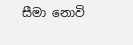සීමා නොවි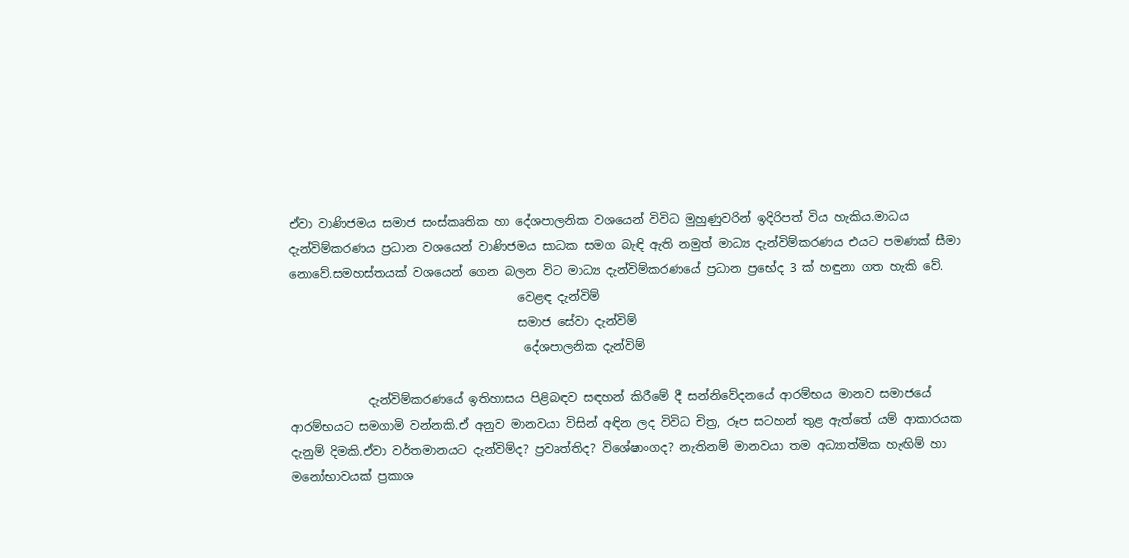ඒවා වාණිජමය සමාජ සංස්කෘතික හා දේශපාලනික වශයෙන් විවිධ මුහුණුවරින් ඉදිරිපත් විය හැකිය.මාධය දැන්විම්කරණය ප්‍රධාන වශයෙන් වාණිජමය සාධක සමග බැඳි ඇති නමුත් මාධ්‍ය දැන්විම්කරණය එයට පමණක් සීමා නොවේ.සමහස්තයක් වශයෙන් ගෙන බලන විට මාධ්‍ය දැන්විම්කරණයේ ප්‍රධාන ප්‍රභේද 3 ක් හඳුනා ගත හැකි වේ.
                                      වෙළඳ දැන්විම්
                                      සමාජ සේවා දැන්විම්
                                       දේශපාලනික දැන්විම්

             දැන්විම්කරණයේ ඉතිහාසය පිළිබඳව සඳහන් කිරීමේ දී සන්නිවේදනයේ ආරම්භය මානව සමාජයේ ආරම්භයට සමගාමි වන්නකි.ඒ අනුව මානවයා විසින් අඳින ලද විවිධ චිත්‍ර, රූප සටහන් තුළ ඇත්තේ යම් ආකාරයක දැනුම් දිමකි.ඒවා වර්තමානයට දැන්විම්ද? ප්‍රවෘත්තිද? විශේෂාංගද? නැතිනම් මානවයා තම අධ්‍යාත්මික හැඟිම් හා මනෝභාවයක් ප්‍රකාශ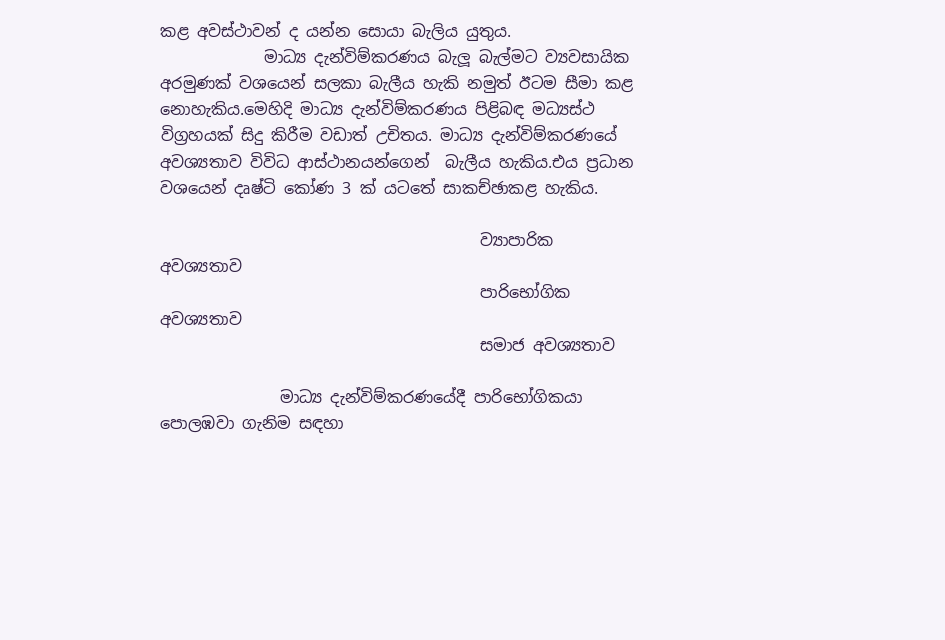කළ අවස්ථාවන් ද යන්න සොයා බැලිය යුතුය.
             මාධ්‍ය දැන්විම්කරණය බැලූ බැල්මට ව්‍යවසායික අරමුණක් වශයෙන් සලකා බැලීය හැකි නමුත් ඊටම සීමා කළ නොහැකිය.මෙහිදි මාධ්‍ය දැන්විම්කරණය පිළිබඳ මධ්‍යස්ථ විග්‍රහයක් සිදු කිරීම වඩාත් උචිතය. මාධ්‍ය දැන්විම්කරණයේ අවශ්‍යතාව විවිධ ආස්ථානයන්ගෙන්  බැලීය හැකිය.එය ප්‍රධාන වශයෙන් දෘෂ්ටි කෝණ 3 ක් යටතේ සාකච්ඡාකළ හැකිය.

                                        ව්‍යාපාරික අවශ්‍යතාව
                                        පාරිභෝගික අවශ්‍යතාව
                                        සමාජ අවශ්‍යතාව

               මාධ්‍ය දැන්විම්කරණයේදී පාරිභෝගිකයා පොලඹවා ගැනිම සඳහා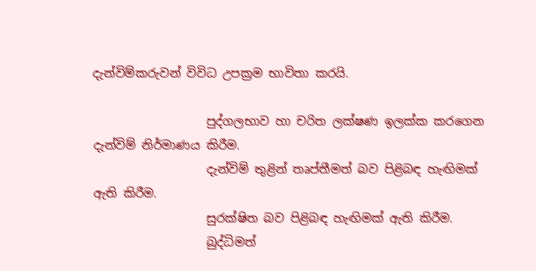දැන්විම්කරුවන් විවිධ උපක්‍රම භාවිතා කරයි.

                   පුද්ගලභාව හා චරිත ලක්ෂණ ඉලක්ක කරගෙන දැන්විම් නිර්මාණය කිරීම.
                   දැන්විම් තුළින් තෘප්තීමත් බව පිළිබඳ හැඟිමක් ඇති කිරීම.
                   සුරක්ෂිත බව පිළිබඳ හැඟිමක් ඇති කිරීම.
                   බුද්ධිමත්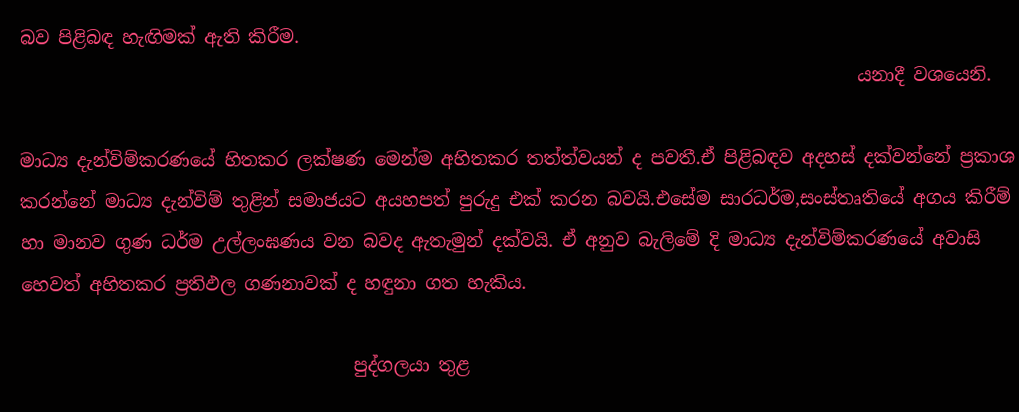බව පිළිබඳ හැඟිමක් ඇති කිරීම.
                                                                                             යනාදී වශයෙනි.

මාධ්‍ය දැන්විම්කරණයේ හිතකර ලක්ෂණ මෙන්ම අහිතකර තත්ත්වයන් ද පවතී.ඒ පිළිබඳව අදහස් දක්වන්නේ ප්‍රකාශ කරන්නේ මාධ්‍ය දැන්විම් තුළින් සමාජයට අයහපත් පුරුදු එක් කරන බවයි.එසේම සාරධර්ම,සංස්තෘතියේ අගය කිරීම් හා මානව ගුණ ධර්ම උල්ලංඝණය වන බවද ඇතැමුන් දක්වයි. ඒ අනුව බැලිමේ දි මාධ්‍ය දැන්විම්කරණයේ අවාසි හෙවත් අහිතකර ප්‍රතිඵල ගණනාවක් ද හඳුනා ගත හැකිය.

                                     පුද්ගලයා තුළ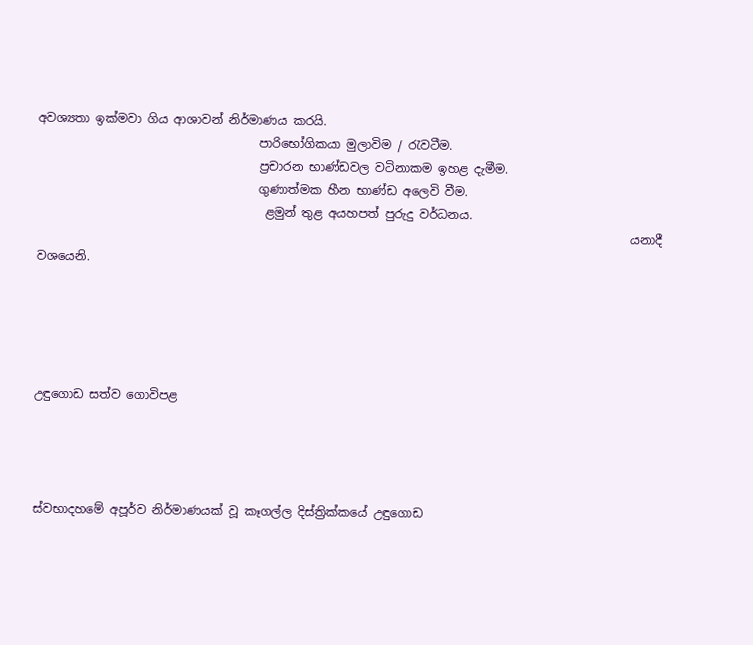අවශ්‍යතා ඉක්මවා ගිය ආශාවන් නිර්මාණය කරයි.
                                     පාරිභෝගිකයා මුලාවිම / රැවටීම.
                                     ප්‍රචාරන භාණ්ඩවල වටිනාකම ඉහළ දැමීම.
                                     ගුණාත්මක හීන භාණ්ඩ අලෙවි වීම.
                                      ළමුන් තුළ අයහපත් පුරුදු වර්ධනය.
                                                                                                   යනාදී වශයෙනි.





උඳුගොඩ සත්ව ගොවිපළ




ස්වභාදහමේ අපූර්ව නිර්මාණයක් වූ කෑගල්ල දිස්ත්‍රික්කයේ උඳුගොඩ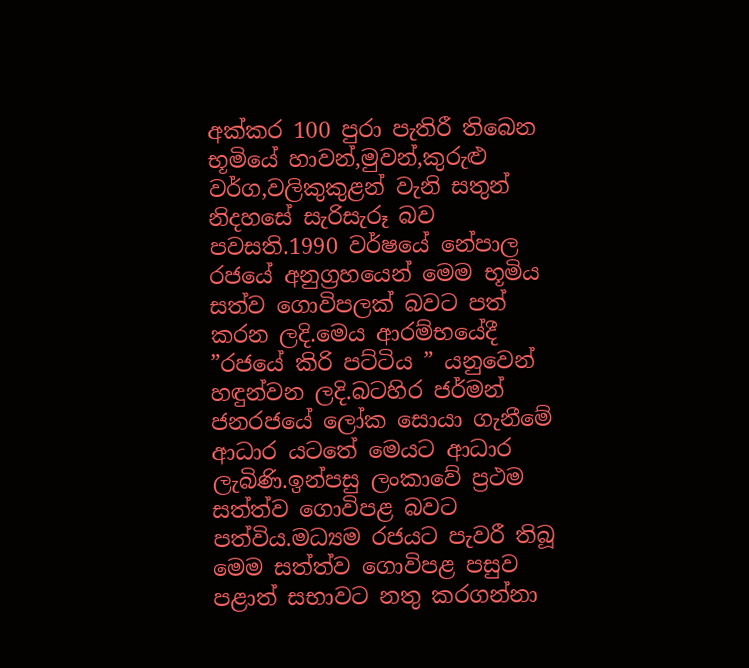අක්කර 100 පුරා පැතිරී තිබෙන භූමියේ හාවන්,මුවන්,කුරුළු වර්ග,වලිකුකුළන් වැනි සතුන් නිදහසේ සැරිසැරූ බව පවසති.1990 වර්ෂයේ නේපාල රජයේ අනුග්‍රහයෙන් මෙම භූමිය සත්ව ගොවිපලක් බවට පත් කරන ලදි.මෙය ආරම්භයේදී ”රජයේ කිරි පට්ටිය ” යනුවෙන් හඳුන්වන ලදි.බටහිර ජර්මන් ජනරජයේ ලෝක සොයා ගැනීමේ ආධාර යටතේ මෙයට ආධාර ලැබිණි.ඉන්පසු ලංකාවේ ප්‍රථම සත්ත්ව ගොවිපළ බවට පත්විය.මධ්‍යම රජයට පැවරී තිබූ මෙම සත්ත්ව ගොවිපළ පසුව පළාත් සභාවට නතු කරගන්නා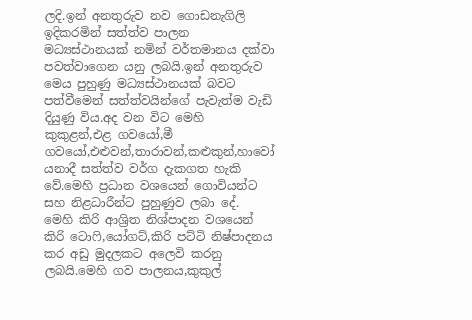ලදි.ඉන් අනතුරුව නව ගොඩනැගිලි ඉදිකරමින් සත්ත්ව පාලන මධ්‍යස්ථානයක් නමින් වර්තමානය දක්වා පවත්වාගෙන යනු ලබයි.ඉන් අනතුරුව මෙය පුහුණු මධ්‍යස්ථානයක් බවට පත්වීමෙන් සත්ත්වයින්ගේ පැවැත්ම වැඩි දියුණු විය.අද වන විට මෙහි කුකුළන්,එළ ගවයෝ,මී ගවයෝ,එළුවන්,තාරාවන්,කළුකුන්,හාවෝ යනාදී සත්ත්ව වර්ග දැකගත හැකි වේ.මෙහි ප්‍රධාන වශයෙන් ගොවියන්ට සහ නිළධාරීන්ට පුහුණුව ලබා දේ.
මෙහි කිරි ආශ්‍රිත නිශ්පාදන වශයෙන් කිරි ටොෆි,යෝගට්,කිරි පට්ටි නිෂ්පාදනය කර අඩු මුදලකට අලෙවි කරනු ලබයි.මෙහි ගව පාලනය,කුකුල්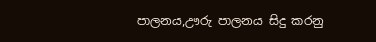පාලනය,ඌරු පාලනය සිදු කරනු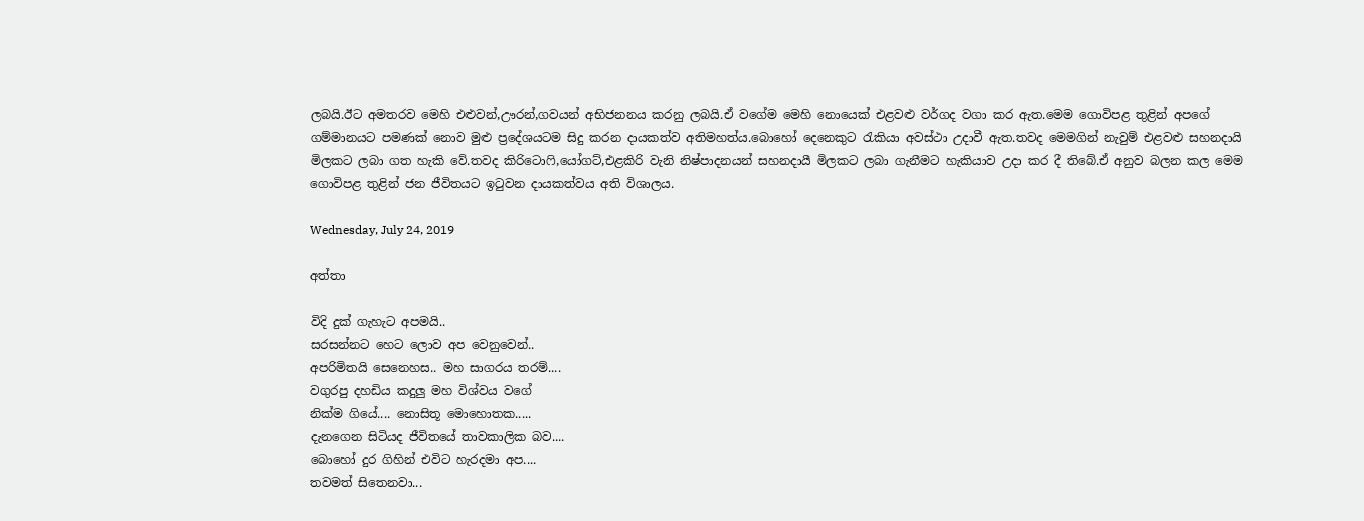ලබයි.ඊට අමතරව මෙහි එළුවන්,ඌරන්,ගවයන් අභිජනනය කරනු ලබයි.ඒ වගේම මෙහි නොයෙක් එළවළු වර්ගද වගා කර ඇත.මෙම ගොවිපළ තුළින් අපගේ ගම්මානයට පමණක් නොව මුළු ප්‍රදේශයටම සිදු කරන දායකත්ව අතිමහත්ය.බොහෝ දෙනෙකුට රැකියා අවස්ථා උදාවී ඇත.තවද මෙමගින් නැවුම් එළවළු සහනදායි මිලකට ලබා ගත හැකි වේ.තවද කිරිටොෆි,යෝගට්,එළකිරි වැනි නිෂ්පාදනයන් සහනදායී මිලකට ලබා ගැනීමට හැකියාව උදා කර දී තිබේ.ඒ අනුව බලන කල මෙම ගොවිපළ තුළින් ජන ජීවිතයට ඉටුවන දායකත්වය අති විශාලය.

Wednesday, July 24, 2019

අත්තා

විදි දුක් ගැහැට අපමයි..
සරසන්නට හෙට ලොව අප වෙනුවෙන්..
අපරිමිතයි සෙනෙහස.. මහ සාගරය තරම්....
වගුරපු දහඩිය කදුලු මහ විශ්වය වගේ
නික්ම ගියේ.... නොසිතූ මොහොතක.....
දැනගෙන සිටියද ජීවිතයේ තාවකාලික බව....
බොහෝ දුර ගිහින් එවිට හැරදමා අප....
තවමත් සිතෙනවා...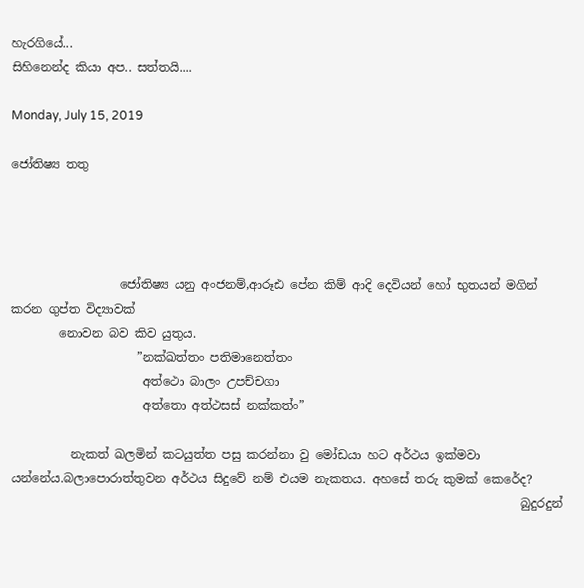හැරගියේ...
සිහිනෙන්ද කියා අප.. සත්තයි....

Monday, July 15, 2019

ජෝතිෂ්‍ය තතු




                  ජෝතිෂ්‍ය යනු අංජනම්,ආරූඪ පේන කිම් ආදි දෙවියන් හෝ භුතයන් මගින් කරන ගුප්ත විද්‍යාවක්
        නොවන බව කිව යුතුය.
                     ”නක්ඛත්තං පතිමානෙත්තං
                      අත්ථො බාලං උපච්චගා
                      අත්තො අත්ථසස් නක්කත්ං”

          නැකත් ඛලමින් කටයුත්ත පසු කරන්නා වු මෝඩයා හට අර්ථය ඉක්මවා යන්නේය.බලාපොරාත්තුවන අර්ථය සිදුවේ නම් එයම නැකතය. අහසේ තරු කුමක් කෙරේද?
                                                                                     බුදුරදුන්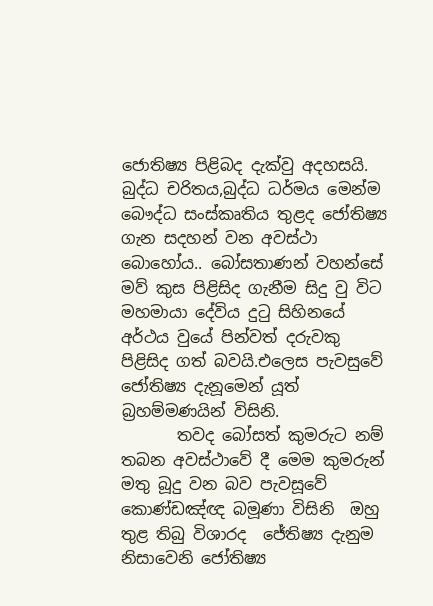ජොතිෂ්‍ය පිළිබද දැක්වු අදහසයි.
බුද්ධ චරිතය,බුද්ධ ධර්මය මෙන්ම බෞද්ධ සංස්කෘතිය තුළද ජෝතිෂ්‍ය ගැන සදහන් වන අවස්ථා බොහෝය.. බෝසතාණන් වහන්සේ මව් කුස පිළිසිද ගැනීම සිදු වු විට මහමායා දේවිය දුටු සිහිනයේ අර්ථය වුයේ පින්වත් දරුවකු පිළිසිද ගත් බවයි.එලෙස පැවසුවේ ජෝතිෂ්‍ය දැනූමෙන් යූත් බ්‍රහම්මණයින් විසිනි.
       තවද බෝසත් කුමරුට නම් තබන අවස්ථාවේ දී මෙම කුමරුන් මතු බූදු වන බව පැවසූවේ කොණ්ඩඤ්ඥ බමූණා විසිනි  ඔහු තුළ තිබු විශාරද  ජේතිෂ්‍ය දැනුම නිසාවෙනි ජෝතිෂ්‍ය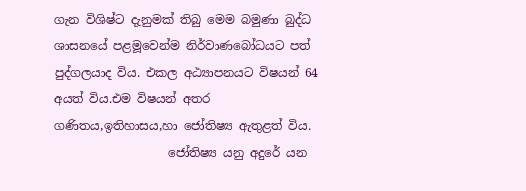ගැන විශිෂ්ට දැනුමක් තිබු මෙම බමුණා බුද්ධ ශාසනයේ පළමූවෙන්ම නිර්වාණබෝධයට පත් පුද්ගලයාද විය. එකල අඨ්‍යාපනයට විෂයන් 64 අයත් විය.එම විෂයන් අතර ගණිතය,ඉතිහාසය,හා ජෝතිෂ්‍ය ඇතුළත් විය.
                   ජෝතිෂ්‍ය යනු අදුරේ යන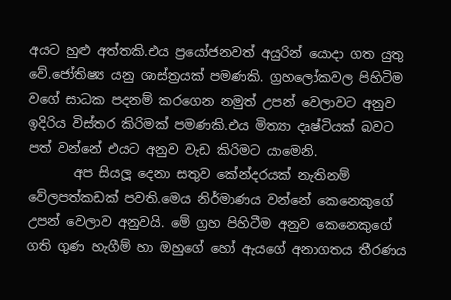අයට හුළු අත්තකි.එය ප්‍රයෝජනවත් අයුරින් යොදා ගත යුතු වේ.ජෝතිෂ්‍ය යනු ශාස්ත්‍රයක් පමණකි. ග්‍රහලෝකවල පිහිටිම වගේ සාධක පදනම් කරගෙන නමුත් උපන් වෙලාවට අනුව ඉදිරිය විස්තර කිරිමක් පමණකි.එය මිත්‍යා දෘෂ්ටියක් බවට පත් වන්නේ එයට අනුව වැඩ කිරිමට යාමෙනි.
       අප සියලූ දෙනා සතුව කේන්දරයක් නැතිනම් වේලපත්කඩක් පවති.මෙය නිර්මාණය වන්නේ කෙනෙකුගේ උපන් වෙලාව අනුවයි. මේ ග්‍රහ පිහිටීම අනුව කෙනෙකුගේ ගති ගුණ හැගීම් හා ඔහුගේ හෝ ඇයගේ අනාගතය තීරණය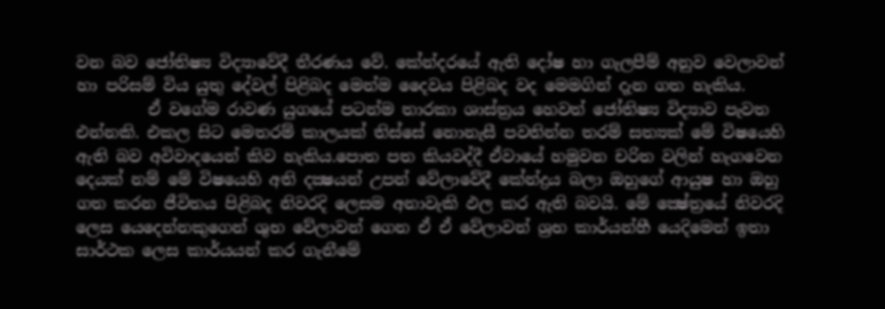වන බව ජෝතිෂ්‍ය විද්‍යාවේදී තීරණය වේ. කේන්දරයේ ඇති දෝෂ හා ගැලපීම් අනුව වෙලාවන් හා පරිසම් විය යුතු දේවල් පිළිබද මෙන්ම දෛවය පිළිබද වද මෙමගින් දැන ගත හැකිය.
         ඒ වගේම රාවණ යුගයේ පටන්ම තාරකා ශාස්ත්‍රය හෙවත් ජෝතිෂ්‍ය විද්‍යාව පැවත එන්නකි. එකල සිට මෙතරම් කාලයක් තිස්සේ නොනැසී පවතින්න තරම් සත්‍යක් මේ විෂයෙහි ඇති බව අවිවාදයෙන් කිව හැකිය.පොත පත කියවද්දී ඒවායේ හමුවන චරිත වලින් හැගවෙන දෙයක් නම් මේ විෂයෙහි අති දක්‍ෂයන් උපන් වේලාවේදී කේන්ද්‍රය බලා ඔහුගේ ආයුෂ හා ඔහු ගත කරන ජීවිතය පිළිබද නිවරදි ලෙසම අනාවැකි ඵල කර ඇති බවයි. මේ ක්‍ෂේත්‍රයේ නිවරදි ලෙස යෙදෙන්නකුගෙන් ශුභ වේලාවන් ගෙන ඒ ඒ වේලාවන් ශ්‍රභ කාර්යන්හී යෙදිමෙන් ඉතා සාර්ථක ලෙස කාර්යයන් කර ගැනීමේ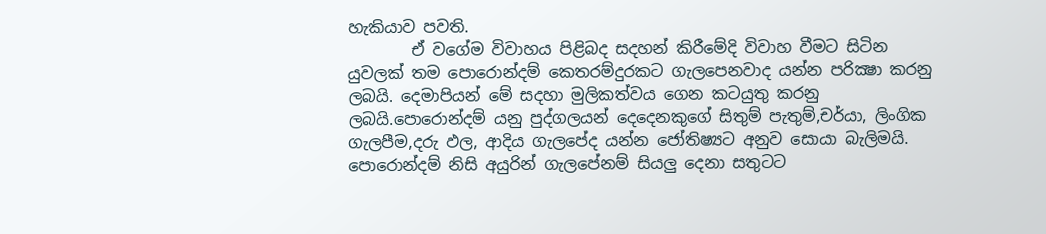හැකියාව පවති.
        ඒ වගේම විවාහය පිළිබද සදහන් කිරීමේදි විවාහ වීමට සිටින යුවලක් තම පොරොන්දම් කෙතරම්දුරකට ගැලපෙනවාද යන්න පරික්‍ෂා කරනු ලබයි. දෙමාපියන් මේ සදහා මුලිකත්වය ගෙන කටයුතු කරනු ලබයි.පොරොන්දම් යනු පුද්ගලයන් දෙදෙනකුගේ සිතුම් පැතුම්,චර්යා, ලිංගික ගැලපීම,දරු ඵල, ආදිය ගැලපේද යන්න ජෝතිෂ්‍යට අනුව සොයා බැලිමයි. පොරොන්දම් නිසි අයුරින් ගැලපේනම් සියලු දෙනා සතුටට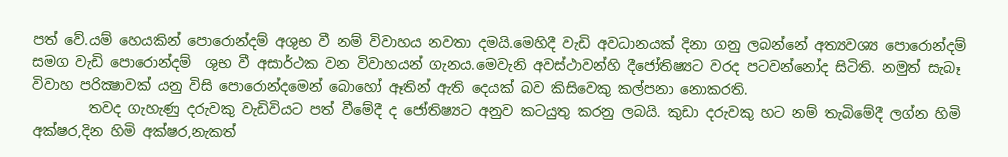පත් වේ.යම් හෙයකින් පොරොන්දම් අශුභ වී නම් විවාහය නවතා දමයි.මෙහිදී වැඩි අවධානයක් දිනා ගනු ලබන්නේ අත්‍යවශ්‍ය පොරොන්දම් සමග වැඩි පොරොන්දම්  ශුභ වී අසාර්ථක වන විවාහයන් ගැනය.මෙවැනි අවස්ථාවන්හි දීජෝතිෂ්‍යට වරද පටවන්නෝද සිටිති. නමුත් සැබෑ විවාහ පරික්‍ෂාවක් යනු විසි පොරොන්දමෙන් බොහෝ ඈතින් ඇති දෙයක් බව කිසිවෙකු කල්පනා නොකරති.
        තවද ගැහැණු දරුවකු වැඩිවියට පත් වීමේදී ද ජෝතිෂ්‍යට අනුව කටයුතු කරනු ලබයි. කුඩා දරුවකු හට නම් තැබිමේදී ලග්න හිමි අක්ෂර,දින හිමි අක්ෂර,නැකත්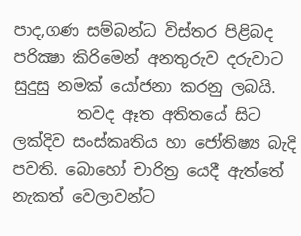පාද,ගණ සම්බන්ධ විස්තර පිළිබද පරික්‍ෂා කිරිමෙන් අනතුරුව දරුවාට සුදුසු නමක් යෝජනා කරනු ලබයි.
        තවද ඈත අතිතයේ සිට ලක්දිව සංස්කෘතිය හා ජෝතිෂ්‍ය බැදි පවති. බොහෝ චාරිත්‍ර යෙදී ඇත්තේ නැකත් වෙලාවන්ට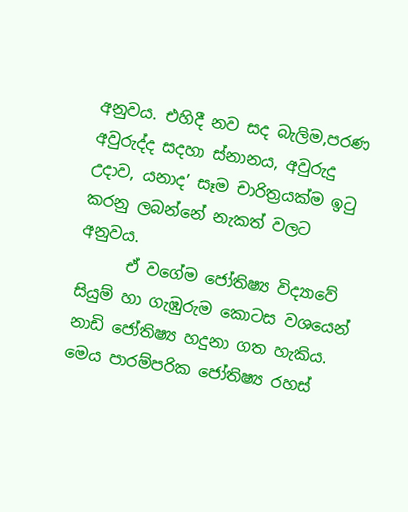අනුවය. එහිදී නව සද බැලිම,පරණ අවුරුද්ද සදහා ස්නානය, අවුරුදු උදාව, යනාද’ සෑම චාරිත්‍රයක්ම ඉටු කරනු ලබන්නේ නැකත් වලට අනුවය.
      ඒ වගේම ජෝතිෂ්‍ය විද්‍යාවේ සියුම් හා ගැඹුරුම කොටස වශයෙන් නාඩි ජෝතිෂ්‍ය හදුනා ගත හැකිය. මෙය පාරම්පරික ජෝතිෂ්‍ය රහස්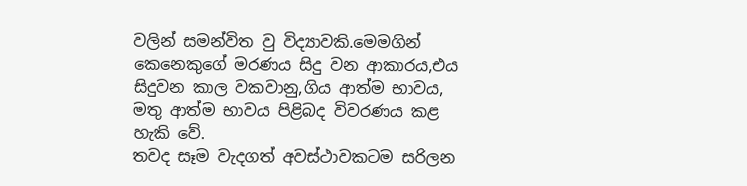වලින් සමන්විත වු විද්‍යාවකි.මෙමගින් කෙනෙකුගේ මරණය සිදු වන ආකාරය,එය සිදුවන කාල වකවානු,ගිය ආත්ම භාවය, මතු ආත්ම භාවය පිළිබද විවරණය කළ හැකි වේ.
තවද සෑම වැදගත් අවස්ථාවකටම සරිලන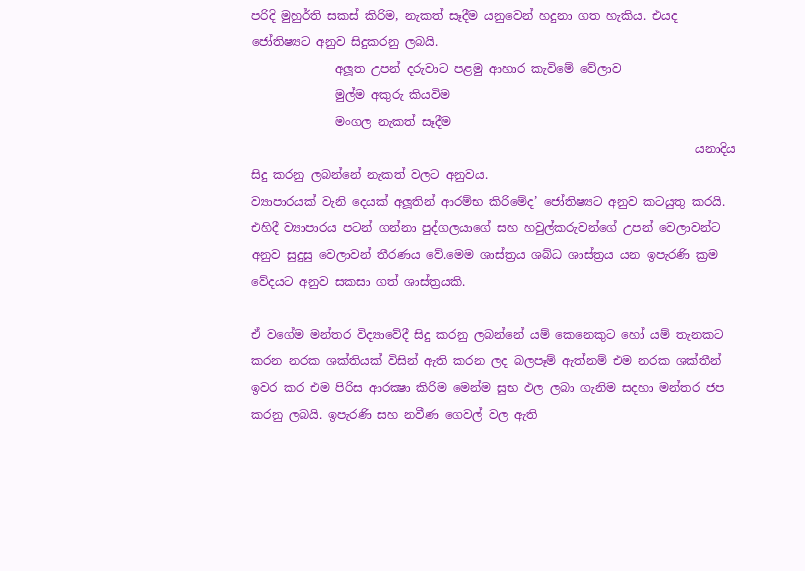පරිදි මුහුර්ති සකස් කිරිම, නැකත් සෑදීම යනුවෙන් හදුනා ගත හැකිය. එයද ජෝතිෂ්‍යට අනුව සිදුකරනු ලබයි.
              අලූත උපන් දරුවාට පළමු ආහාර කැවිමේ වේලාව
              මුල්ම අකුරු කියවිම
              මංගල නැකත් සෑදීම
                                                                          යනාදිය සිදු කරනු ලබන්නේ නැකත් වලට අනුවය.
ව්‍යාපාරයක් වැනි දෙයක් අලූතින් ආරම්භ කිරිමේද’ ජෝතිෂ්‍යට අනුව කටයුතු කරයි. එහිදී ව්‍යාපාරය පටන් ගන්නා පුද්ගලයාගේ සහ හවුල්කරුවන්ගේ උපන් වෙලාවන්ට අනුව සුදුසු වෙලාවන් තීරණය වේ.මෙම ශාස්ත්‍රය ශබ්ධ ශාස්ත්‍රය යන ඉපැරණි ක්‍රම වේදයට අනුව සකසා ගත් ශාස්ත්‍රයකි.

ඒ වගේම මන්තර විද්‍යාවේදී සිදු කරනු ලබන්නේ යම් කෙනෙකුට හෝ යම් තැනකට කරන නරක ශක්තියක් විසින් ඇති කරන ලද බලපෑම් ඇත්නම් එම නරක ශක්තීන් ඉවර කර එම පිරිස ආරක්‍ෂා කිරිම මෙන්ම සුභ ඵල ලබා ගැනිම සදහා මන්තර ජප කරනු ලබයි. ඉපැරණි සහ නවීණ ගෙවල් වල ඇති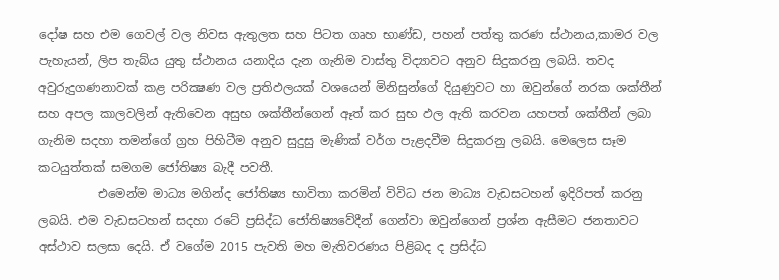දෝෂ සහ එම ගෙවල් වල නිවස ඇතුලත සහ පිටත ගෘහ භාණ්ඩ, පහන් පත්තු කරණ ස්ථානය,කාමර වල පැහැයන්, ලිප තැබ්ය යුතු ස්ථානය යනාදිය දැන ගැනිම වාස්තු විද්‍යාවට අනුව සිදුකරනු ලබයි. තවද අවුරුදුගණනාවක් කළ පරික්‍ෂණ වල ප්‍රතිඵලයක් වශයෙන් මිනිසුන්ගේ දියුණුවට හා ඔවුන්ගේ නරක ශක්තීන් සහ අපල කාලවලින් ඇතිවෙන අසුභ ශක්තීන්ගෙන් ඈත් කර සුභ ඵල ඇති කරවන යහපත් ශක්තීන් ලබා ගැනිම සදහා තමන්ගේ ග්‍රහ පිහිටීම අනුව සුදුසු මැණික් වර්ග පැළදවීම සිදුකරනු ලබයි. මෙලෙස සෑම කටයුත්තක් සමගම ජෝතිෂ්‍ය බැදී පවතී.
          එමෙන්ම මාධ්‍ය මගින්ද ජෝතිෂ්‍ය භාවිතා කරමින් විවිධ ජන මාධ්‍ය වැඩසටහන් ඉදිරිපත් කරනු ලබයි. එම වැඩසටහන් සදහා රටේ ප්‍රසිද්ධ ජෝතිෂ්‍යවේදීන් ගෙන්වා ඔවුන්ගෙන් ප්‍රශ්න ඇසීමට ජනතාවට අස්ථාව සලසා දෙයි. ඒ වගේම 2015 පැවති මහ මැතිවරණය පිළිබද ද ප්‍රසිද්ධ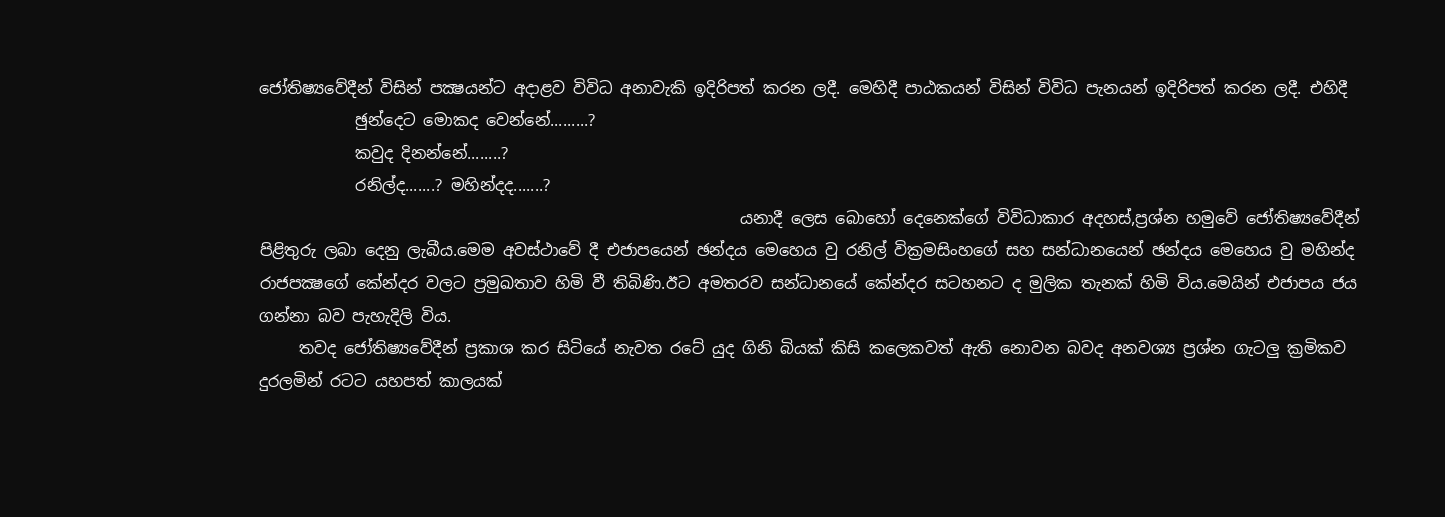ජෝතිෂ්‍යවේදීන් විසින් පක්‍ෂයන්ට අදාළව විවිධ අනාවැකි ඉදිරිපත් කරන ලදී. මෙහිදී පාඨකයන් විසින් විවිධ පැනයන් ඉදිරිපත් කරන ලදී. එහිදී
            ඡුන්දෙට මොකද වෙන්නේ.........?
            කවුද දිනන්නේ........?
            රනිල්ද.......? මහින්දද.......?
                                                            යනාදී ලෙස බොහෝ දෙනෙක්ගේ විවිධාකාර අදහස්,ප්‍රශ්න හමුවේ ජෝතිෂ්‍යවේදීන් පිළිතුරු ලබා දෙනු ලැබීය.මෙම අවස්ථාවේ දී එජාපයෙන් ඡන්දය මෙහෙය වු රනිල් වික්‍රමසිංහගේ සහ සන්ධානයෙන් ඡන්දය මෙහෙය වු මහින්ද රාජපක්‍ෂගේ කේන්දර වලට ප්‍රමුඛතාව හිමි වී තිබිණි.ඊට අමතරව සන්ධානයේ කේන්දර සටහනට ද මුලික තැනක් හිමි විය.මෙයින් එජාපය ජය ගන්නා බව පැහැදිලි විය.
     තවද ජෝතිෂ්‍යවේදීන් ප්‍රකාශ කර සිටියේ නැවත රටේ යුද ගිනි බියක් කිසි කලෙකවත් ඇති නොවන බවද අනවශ්‍ය ප්‍රශ්න ගැටලු ක්‍රමිකව දුරලමින් රටට යහපත් කාලයක්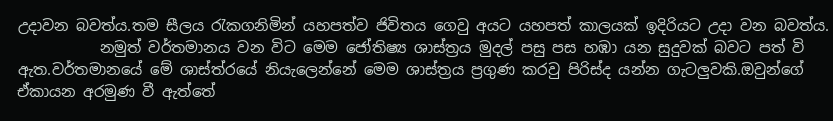උදාවන බවත්ය.තම සීලය රැකගනිමින් යහපත්ව ජිවිතය ගෙවු අයට යහපත් කාලයක් ඉදිරියට උදා වන බවත්ය.
           නමුත් වර්තමානය වන විට මෙම ජෝතිෂ්‍ය ශාස්ත්‍රය මුදල් පසු පස හඹා යන සුදුවක් බවට පත් වි ඇත.වර්තමානයේ මේ ශාස්ත්රයේ නියැලෙන්නේ මෙම ශාස්ත්‍රය ප්‍රගුණ කරවු පිරිස්ද යන්න ගැටලුවකි.ඔවුන්ගේ ඒකායන අරමුණ වී ඇත්තේ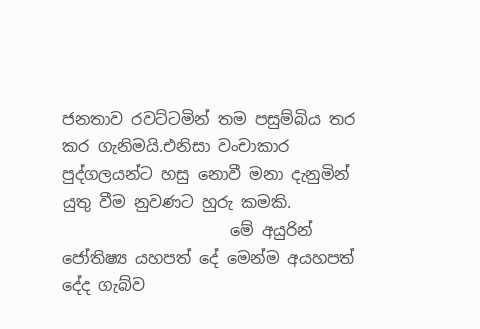ජනතාව රවට්ටමින් තම පසුම්බිය තර කර ගැනිමයි.එනිසා වංචාකාර පුද්ගලයන්ට හසු නොවී මනා දැනුමින් යුතු වීම නුවණට හුරු කමකි.
                     මේ අයුරින් ජෝතිෂ්‍ය යහපත් දේ මෙන්ම අයහපත් දේද ගැබ්ව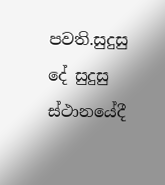පවති.සුදුසු දේ සුදුසු ස්ථානයේදී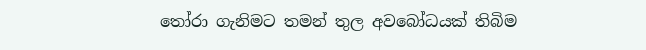තෝරා ගැනිමට තමන් තුල අවබෝධයක් තිබිම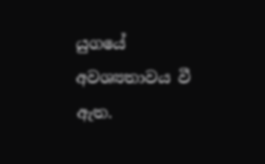යුගයේ අවශ්‍යතාවය වී ඇත.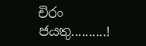චිරං ජයතු..........!